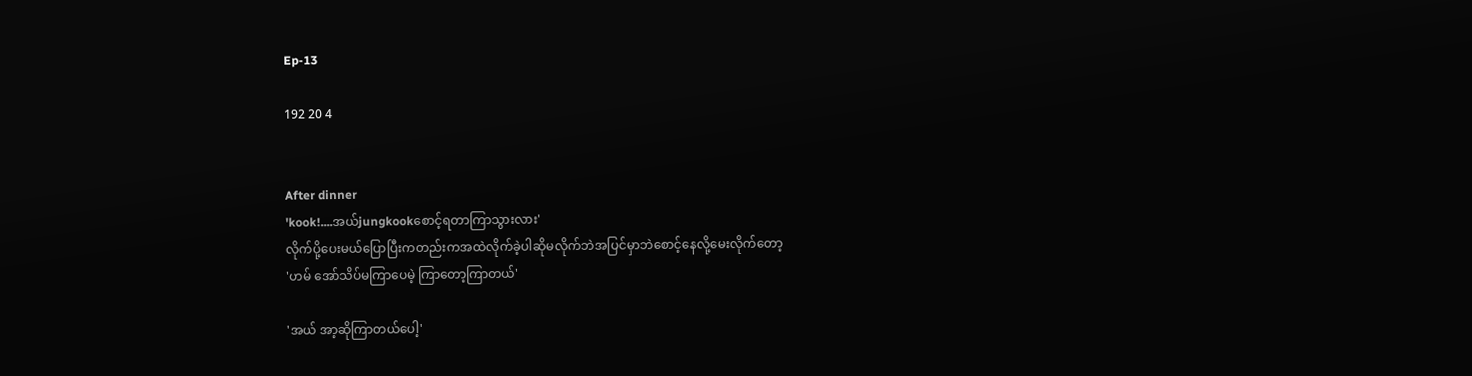Ep-13

192 20 4


After dinner
'kook!....အယ်jungkookစောင့်ရတာကြာသွားလား'
လိုက်ပို့ပေးမယ်ပြောပြီးကတည်းကအထဲလိုက်ခဲ့ပါဆိုမလိုက်ဘဲအပြင်မှာဘဲစောင့်နေလို့မေးလိုက်တော့
'ဟမ် အော်သိပ်မကြာပေမဲ့ ကြာတော့ကြာတယ်'

'အယ် အာ့ဆိုကြာတယ်ပေါ့'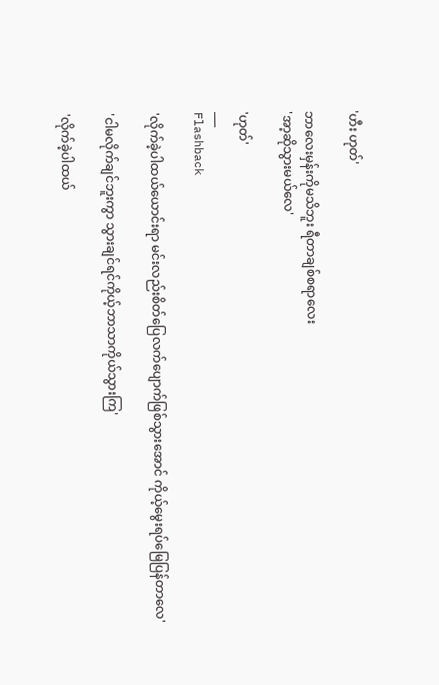'ဟီး ဟုတ်'

ဘာလေးမှန်းကိုမသိဘူး ရီတာချစ်စရာလေး
'အာ့ဆိုသွားမယ်လေ'

'ဟုတ်'
___
Flashback

'လိုက်ခဲ့ပါထယ်ယောင်းရာ မင်းလည်းစိတ်ပြေလက်ပျောက်ဖြစ်သွားအောင် ကိုယ့်မွေးရပ်မြေပြန်တာလေ'

'ငါမလိုက်ချင်ဘူးကွာ သွားချင်ရင်ကိုယ့်ဘာသာကိုယ်သွားကြ'

'လိုက်ခဲ့ပါထယ်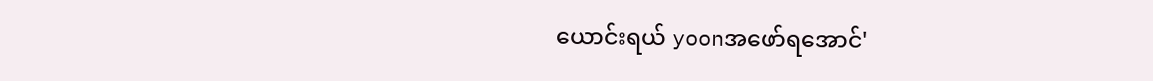ယောင်းရယ် yoonအဖော်ရအောင်'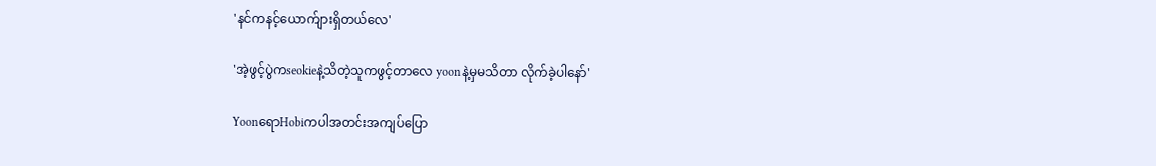'နင်ကနင့်ယောက်ျားရှိတယ်လေ'

'အဲ့ဖွင့်ပွဲကseokieနဲ့သိတဲ့သူကဖွင့်တာလေ yoonနဲ့မှမသိတာ လိုက်ခဲ့ပါနော်'

YoonရောHobiကပါအတင်းအကျပ်ပြော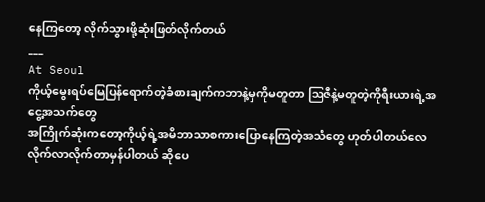နေကြတော့ လိုက်သွားဖို့ဆုံးဖြတ်လိုက်တယ်
___
At Seoul
ကိုယ့်မွေးရပ်မြေပြန်ရောက်တဲ့ခံစားချက်ကဘာနဲ့မှကိုမတူတာ ဩဇီနဲ့မတူတဲ့ကိုရီးယားရဲ့အငွေ့အသက်တွေ
အကြိုက်ဆုံးကတော့ကိုယ့်ရဲ့အမိဘာသာစကားပြောနေကြတဲ့အသံတွေ ဟုတ်ပါတယ်လေလိုက်လာလိုက်တာမှန်ပါတယ် ဆိုပေ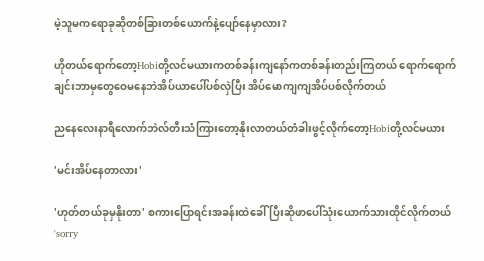မဲ့သူမကရောခုဆိုတစ်ခြားတစ်ယောက်နဲ့ပျော်နေမှာလား?

ဟိုတယ်ရောက်တော့Hobiတို့လင်မယားကတစ်ခန်းကျနော်ကတစ်ခန်းတည်းကြတယ် ရောက်ရောက်ချင်းဘာမှတွေဝေမနေဘဲအိပ်ယာပေါ်ပစ်လှဲပြီး အိပ်မောကျကျအိပ်ပစ်လိုက်တယ်

ညနေလေးနာရီလောက်ဘဲလ်တီးသံကြားတော့နိုးလာတယ်တံခါးဖွင့်လိုက်တော့Hobiတို့လင်မယား

'မင်းအိပ်နေတာလား'

'ဟုတ်တယ်ခုမှနိုးတာ' စကားပြောရင်းအခန်းထဲခေါ်ပြီးဆိုဖာပေါ်သုံးယောက်သားထိုင်လိုက်တယ်
'sorry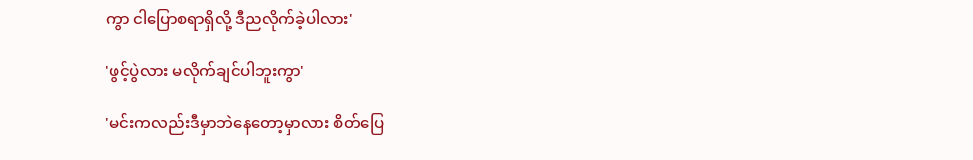ကွာ ငါပြောစရာရှိလို့ ဒီညလိုက်ခဲ့ပါလား'

'ဖွင့်ပွဲလား မလိုက်ချင်ပါဘူးကွာ'

'မင်းကလည်းဒီမှာဘဲနေတော့မှာလား စိတ်ပြေ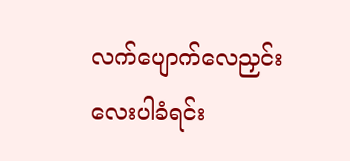လက်ပျောက်လေညှင်းလေးပါခံရင်း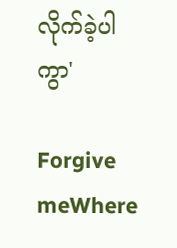လိုက်ခဲ့ပါကွာ'

Forgive meWhere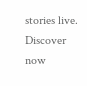stories live. Discover now